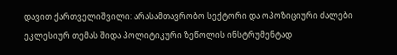დავით ქართველიშვილი: არასამთავრობო სექტორი და ოპოზიციური ძალები ეკლესიურ თემას შიდა პოლიტიკური ზეწოლის ინსტრუმენტად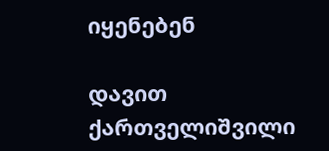იყენებენ

დავით ქართველიშვილი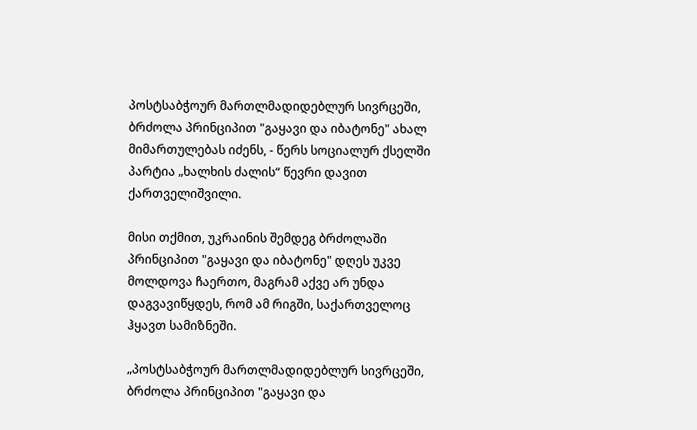პოსტსაბჭოურ მართლმადიდებლურ სივრცეში, ბრძოლა პრინციპით "გაყავი და იბატონე" ახალ მიმართულებას იძენს, - წერს სოციალურ ქსელში პარტია „ხალხის ძალის“ წევრი დავით ქართველიშვილი.

მისი თქმით, უკრაინის შემდეგ ბრძოლაში პრინციპით "გაყავი და იბატონე" დღეს უკვე მოლდოვა ჩაერთო, მაგრამ აქვე არ უნდა დაგვავიწყდეს, რომ ამ რიგში, საქართველოც ჰყავთ სამიზნეში.

„პოსტსაბჭოურ მართლმადიდებლურ სივრცეში, ბრძოლა პრინციპით "გაყავი და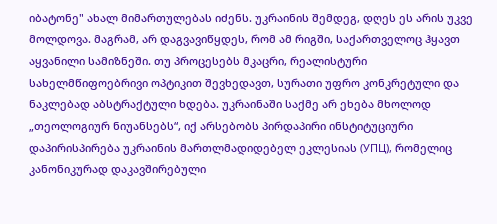იბატონე" ახალ მიმართულებას იძენს. უკრაინის შემდეგ, დღეს ეს არის უკვე მოლდოვა. მაგრამ, არ დაგვავიწყდეს, რომ ამ რიგში, საქართველოც ჰყავთ აყვანილი სამიზნეში. თუ პროცესებს მკაცრი, რეალისტური სახელმწიფოებრივი ოპტიკით შევხედავთ, სურათი უფრო კონკრეტული და ნაკლებად აბსტრაქტული ხდება. უკრაინაში საქმე არ ეხება მხოლოდ „თეოლოგიურ ნიუანსებს“, იქ არსებობს პირდაპირი ინსტიტუციური დაპირისპირება უკრაინის მართლმადიდებელ ეკლესიას (УПЦ), რომელიც კანონიკურად დაკავშირებული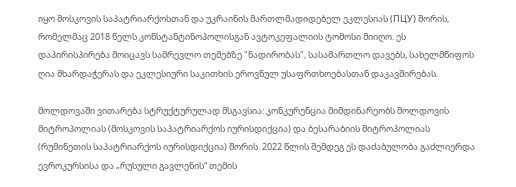იყო მოსკოვის საპატრიარქოსთან და უკრაინის მართლმადიდებელ ეკლესიას (ПЦУ) შორის, რომელმაც 2018 წელს კონსტანტინოპოლისგან ავტოკეფალიის ტომოსი მიიღო. ეს დაპირისპირება მოიცავს სამრევლო თემებზე "ნადირობას", სასამართლო დავებს, სახელმწიფოს ღია მხარდაჭერას და ეკლესიური საკითხის ეროვნულ უსაფრთხოებასთან დაკავშირებას.

მოლდოვაში ვითარება სტრუქტურულად მსგავსია: კონკურენცია მიმდინარეობს მოლდოვის მიტროპოლიას (მოსკოვის საპატრიარქოს იურისდიქცია) და ბესარაბიის მიტროპოლიას (რუმინეთის საპატრიარქოს იურისდიქცია) შორის. 2022 წლის შემდეგ ეს დაძაბულობა გაძლიერდა ევროკურსისა და „რუსული გავლენის“ თემის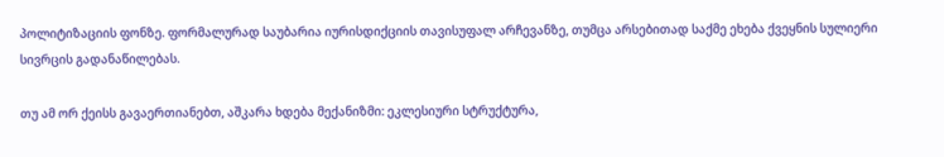პოლიტიზაციის ფონზე. ფორმალურად საუბარია იურისდიქციის თავისუფალ არჩევანზე, თუმცა არსებითად საქმე ეხება ქვეყნის სულიერი სივრცის გადანაწილებას.

თუ ამ ორ ქეისს გავაერთიანებთ, აშკარა ხდება მექანიზმი: ეკლესიური სტრუქტურა,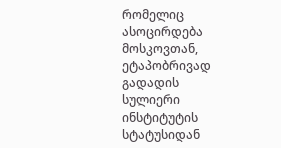რომელიც ასოცირდება მოსკოვთან, ეტაპობრივად გადადის სულიერი ინსტიტუტის სტატუსიდან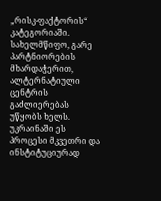„რისკ-ფაქტორის“ კატეგორიაში. სახელმწიფო, გარე პარტნიორების მხარდაჭერით, ალტერნატიული ცენტრის გაძლიერებას უწყობს ხელს. უკრაინაში ეს პროცესი მკვეთრი და ინსტიტუციურად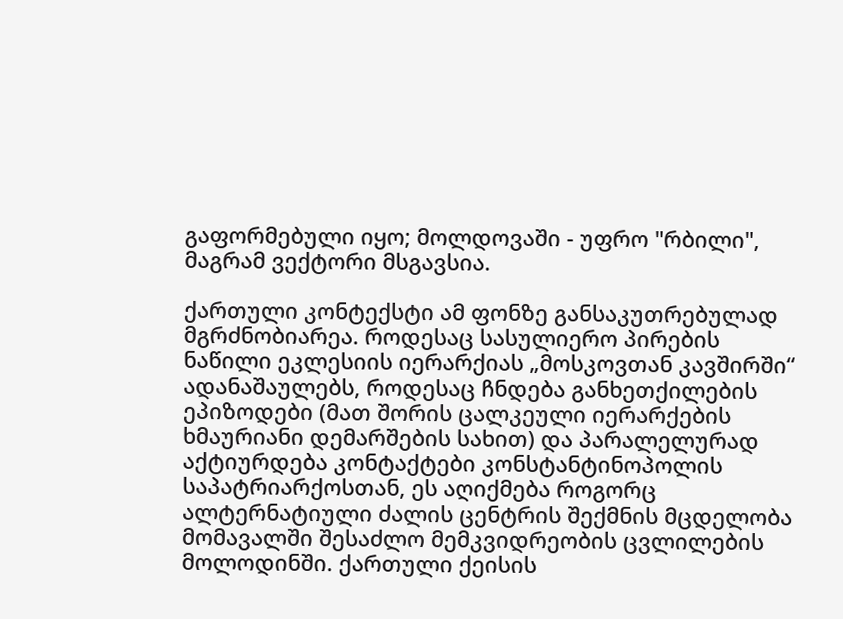გაფორმებული იყო; მოლდოვაში - უფრო "რბილი", მაგრამ ვექტორი მსგავსია.

ქართული კონტექსტი ამ ფონზე განსაკუთრებულად მგრძნობიარეა. როდესაც სასულიერო პირების ნაწილი ეკლესიის იერარქიას „მოსკოვთან კავშირში“ ადანაშაულებს, როდესაც ჩნდება განხეთქილების ეპიზოდები (მათ შორის ცალკეული იერარქების ხმაურიანი დემარშების სახით) და პარალელურად აქტიურდება კონტაქტები კონსტანტინოპოლის საპატრიარქოსთან, ეს აღიქმება როგორც ალტერნატიული ძალის ცენტრის შექმნის მცდელობა მომავალში შესაძლო მემკვიდრეობის ცვლილების მოლოდინში. ქართული ქეისის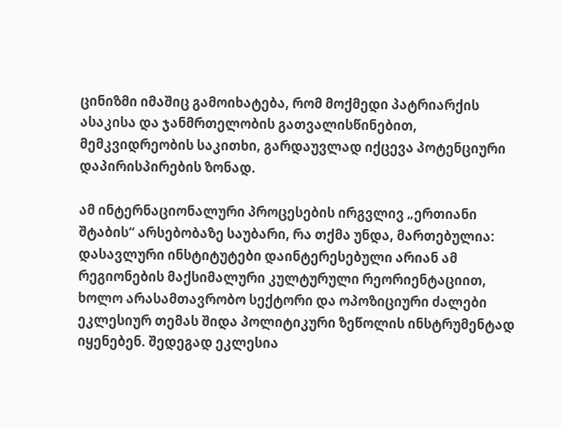ცინიზმი იმაშიც გამოიხატება, რომ მოქმედი პატრიარქის ასაკისა და ჯანმრთელობის გათვალისწინებით, მემკვიდრეობის საკითხი, გარდაუვლად იქცევა პოტენციური დაპირისპირების ზონად.

ამ ინტერნაციონალური პროცესების ირგვლივ „ერთიანი შტაბის“ არსებობაზე საუბარი, რა თქმა უნდა, მართებულია: დასავლური ინსტიტუტები დაინტერესებული არიან ამ რეგიონების მაქსიმალური კულტურული რეორიენტაციით, ხოლო არასამთავრობო სექტორი და ოპოზიციური ძალები ეკლესიურ თემას შიდა პოლიტიკური ზეწოლის ინსტრუმენტად იყენებენ. შედეგად ეკლესია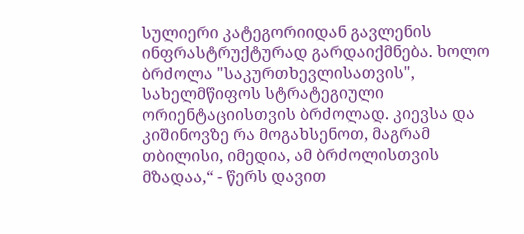სულიერი კატეგორიიდან გავლენის ინფრასტრუქტურად გარდაიქმნება. ხოლო ბრძოლა "საკურთხევლისათვის", სახელმწიფოს სტრატეგიული ორიენტაციისთვის ბრძოლად. კიევსა და კიშინოვზე რა მოგახსენოთ, მაგრამ თბილისი, იმედია, ამ ბრძოლისთვის მზადაა,“ - წერს დავით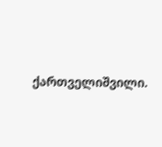ქართველიშვილი.